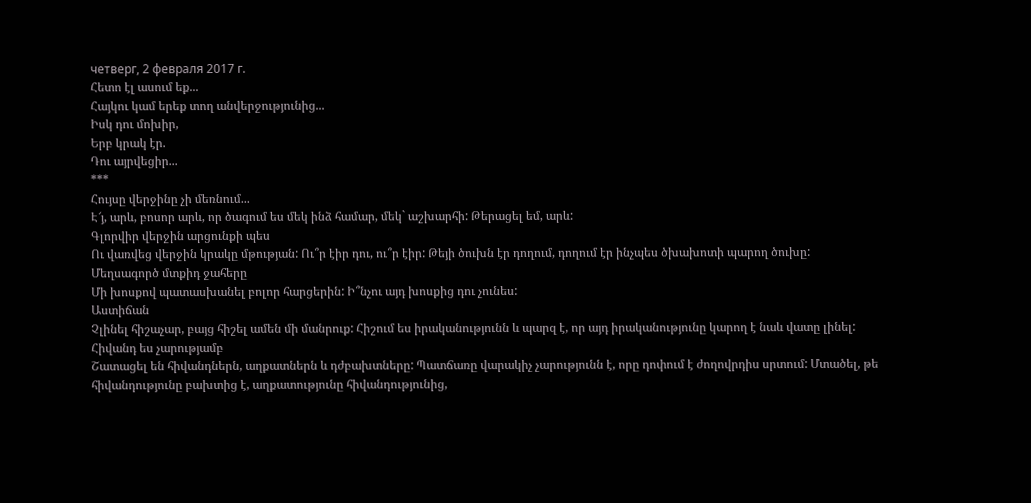четверг, 2 февраля 2017 г.
Հետո էլ ասում եք...
Հայկու կամ երեք տող անվերջությունից...
Իսկ դու մոխիր,
Երբ կրակ էր.
Դու այրվեցիր...
***
Հույսը վերջինը չի մեռնում...
Է՜յ, արև, բոսոր արև, որ ծագում ես մեկ ինձ համար, մեկ` աշխարհի: Թերացել եմ, արև:
Գլորվիր վերջին արցունքի պես
Ու վառվեց վերջին կրակը մթության: Ու՞ր էիր դու, ու՞ր էիր: Թեյի ծուխն էր դողում, դողում էր ինչպես ծխախոտի պարող ծուխը:
Մեղսագործ մտքիդ ջահերը
Մի խոսքով պատասխանել բոլոր հարցերին: Ի՞նչու այդ խոսքից դու չունես:
Աստիճան
Չլինել հիշաչար, բայց հիշել ամեն մի մանրուք: Հիշում ես իրականությունն և պարզ է, որ այդ իրականությունը կարող է նաև վատը լինել:
Հիվանդ ես չարությամբ
Շատացել են հիվանդներն, աղքատներն և դժբախտները: Պատճառը վարակիչ չարությունն է, որը դոփում է ժողովրդիս սրտում: Մտածել, թե հիվանդությունը բախտից է, աղքատությունը հիվանդությունից,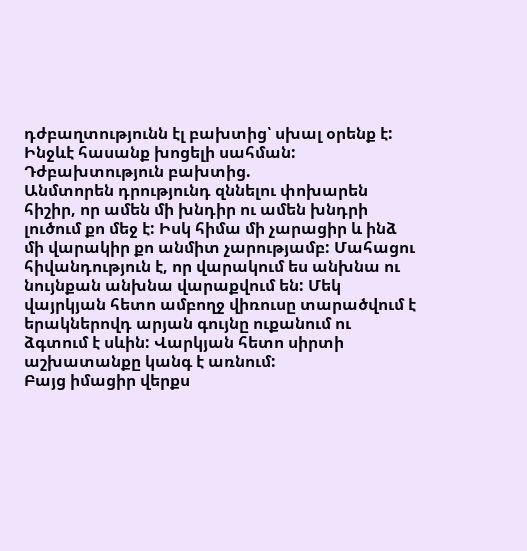դժբաղտությունն էլ բախտից՝ սխալ օրենք է: Ինջևէ հասանք խոցելի սահման:
Դժբախտություն բախտից.
Անմտորեն դրությունդ զննելու փոխարեն հիշիր, որ ամեն մի խնդիր ու ամեն խնդրի լուծում քո մեջ է: Իսկ հիմա մի չարացիր և ինձ մի վարակիր քո անմիտ չարությամբ: Մահացու հիվանդություն է, որ վարակում ես անխնա ու նույնքան անխնա վարաքվում են: Մեկ վայրկյան հետո ամբողջ վիռուսը տարածվում է երակներովդ արյան գույնը ուքանում ու ձգտում է սևին: Վարկյան հետո սիրտի աշխատանքը կանգ է առնում:
Բայց իմացիր վերքս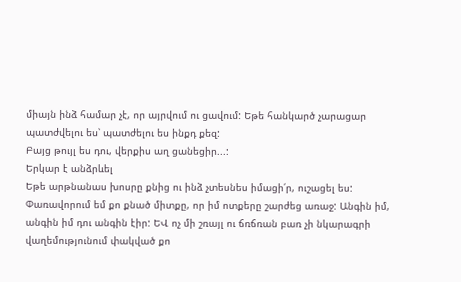միայն ինձ համար չէ, որ այրվում ու ցավում: Եթե հանկարծ չարացար պատժվելու ես՝ պատժելու ես ինքդ քեզ:
Բայց թույլ ես դու, վերքիս աղ ցանեցիր...:
Երկար է անձրևել
Եթե արթնանաս խոսրը քնից ու ինձ չտեսնես իմացի՛ր, ուշացել ես: Փառավորում եմ քո քնած միտքը, որ իմ ոտքերը շարժեց առաջ: Անգին իմ, անգին իմ դու անգին էիր: ԵՎ ոչ մի շռայլ ու ճռճռան բառ չի նկարագրի վաղեմությունում փակված քո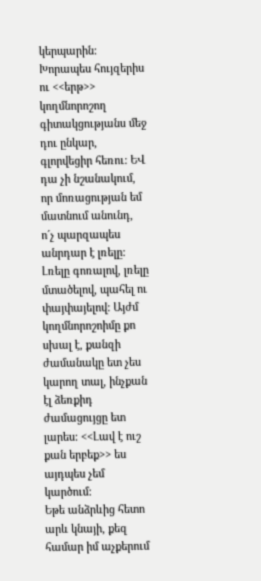կերպարին: Խորապես հույզերիս ու <<երթ>> կողմնորոշող գիտակցությանս մեջ դու ընկար, գլորվեցիր հեռու: ԵՎ դա չի նշանակում, որ մոռացության եմ մատնում անունդ, ո´չ պարզապես անրդար է լռելը: Լռելը գոռալով, լռելը մտածելով, պահել ու փայփայելով: Այժմ կողմնորոշոիմը քո սխալ է, քանզի ժամանակը ետ չես կարող տալ, ինչքան էլ ձեռքիդ ժամացույցը ետ լարես: <<Լավ է ուշ քան երբեք>> ես այդպես չեմ կարծում:
Եթե անձրևից հետո արև կնայի, քեզ համար իմ աչքերում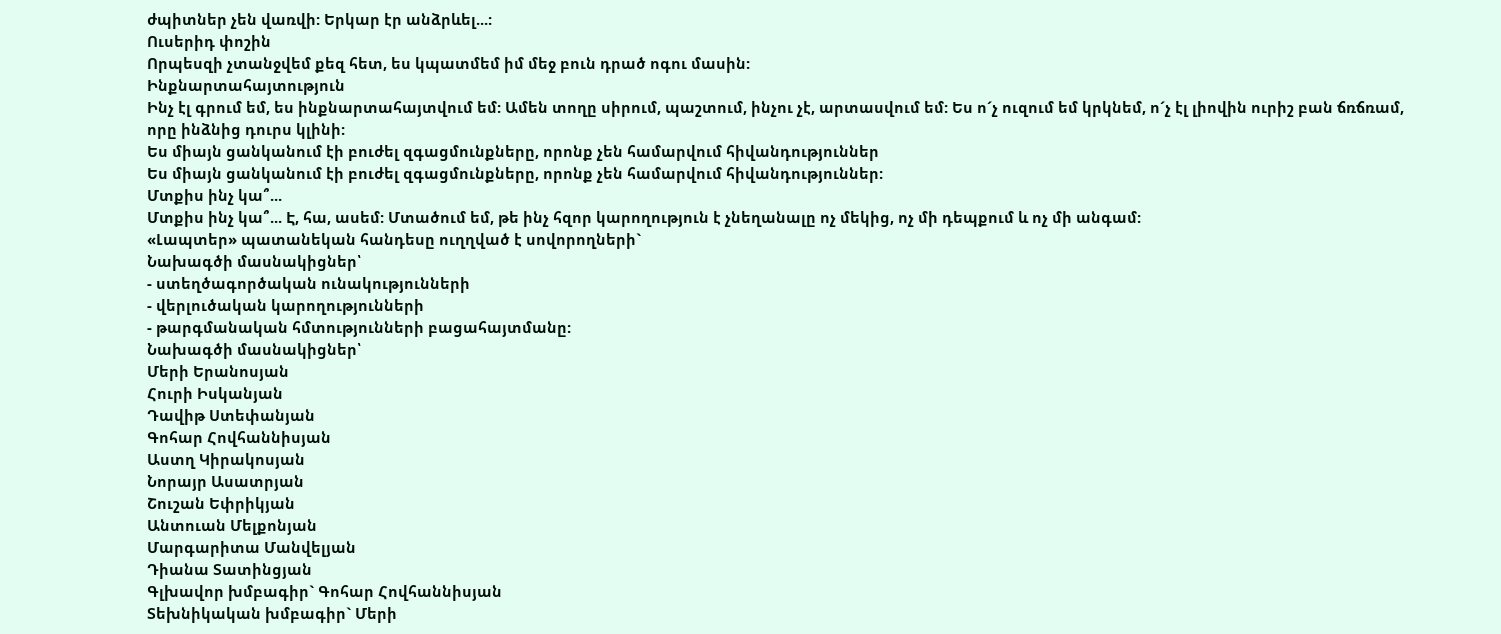ժպիտներ չեն վառվի: Երկար էր անձրևել...:
Ուսերիդ փոշին
Որպեսզի չտանջվեմ քեզ հետ, ես կպատմեմ իմ մեջ բուն դրած ոգու մասին:
Ինքնարտահայտություն
Ինչ էլ գրում եմ, ես ինքնարտահայտվում եմ: Ամեն տողը սիրում, պաշտում, ինչու չէ, արտասվում եմ: Ես ո´չ ուզում եմ կրկնեմ, ո´չ էլ լիովին ուրիշ բան ճռճռամ, որը ինձնից դուրս կլինի:
Ես միայն ցանկանում էի բուժել զգացմունքները, որոնք չեն համարվում հիվանդություններ
Ես միայն ցանկանում էի բուժել զգացմունքները, որոնք չեն համարվում հիվանդություններ:
Մտքիս ինչ կա՞...
Մտքիս ինչ կա՞... Է, հա, ասեմ: Մտածում եմ, թե ինչ հզոր կարողություն է չնեղանալը ոչ մեկից, ոչ մի դեպքում և ոչ մի անգամ:
«Լապտեր» պատանեկան հանդեսը ուղղված է սովորողների`
Նախագծի մասնակիցներ՝
- ստեղծագործական ունակությունների
- վերլուծական կարողությունների
- թարգմանական հմտությունների բացահայտմանը:
Նախագծի մասնակիցներ՝
Մերի Երանոսյան
Հուրի Իսկանյան
Դավիթ Ստեփանյան
Գոհար Հովհաննիսյան
Աստղ Կիրակոսյան
Նորայր Ասատրյան
Շուշան Եփրիկյան
Անտուան Մելքոնյան
Մարգարիտա Մանվելյան
Դիանա Տատինցյան
Գլխավոր խմբագիր` Գոհար Հովհաննիսյան
Տեխնիկական խմբագիր` Մերի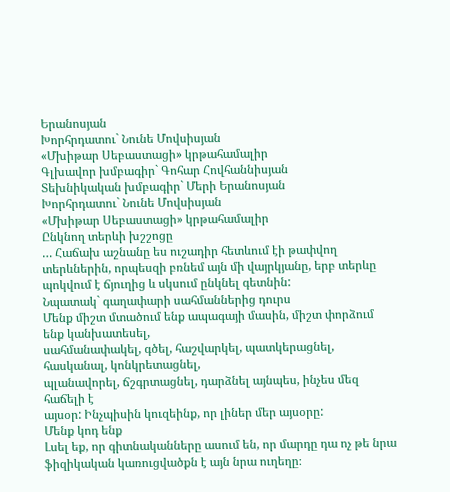Երանոսյան
Խորհրդատու` Նունե Մովսիսյան
«Մխիթար Սեբաստացի» կրթահամալիր
Գլխավոր խմբագիր` Գոհար Հովհաննիսյան
Տեխնիկական խմբագիր` Մերի Երանոսյան
Խորհրդատու` Նունե Մովսիսյան
«Մխիթար Սեբաստացի» կրթահամալիր
Ընկնող տերևի խշշոցը
… Հաճախ աշնանը ես ուշադիր հետևում էի թափվող տերևներին, որպեսզի բռնեմ այն մի վայրկյանը, երբ տերևը պոկվում է ճյուղից և սկսում ընկնել գետնին:
Նպատակ` գաղափարի սահմաններից դուրս
Մենք միշտ մտածում ենք ապագայի մասին, միշտ փորձում ենք կանխատեսել,
սահմանափակել, գծել, հաշվարկել, պատկերացնել, հասկանալ, կոնկրետացնել,
պլանավորել, ճշգրտացնել, դարձնել այնպես, ինչես մեզ հաճելի է
այսօր: Ինչպիսին կուզեինք, որ լիներ մեր այսօրը:
Մենք կոդ ենք
Լսել եք, որ գիտնականները ասում են, որ մարդը դա ոչ թե նրա ֆիզիկական կառուցվածքն է այն նրա ուղեղը։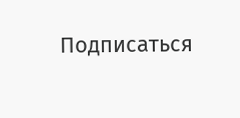Подписаться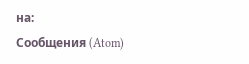на:
Сообщения (Atom)